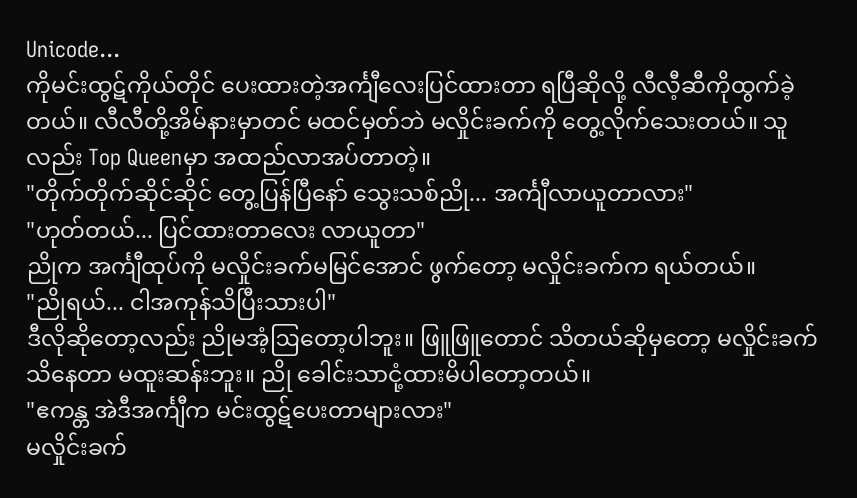Unicode...
ကိုမင်းထွဋ်ကိုယ်တိုင် ပေးထားတဲ့အင်္ကျီလေးပြင်ထားတာ ရပြီဆိုလို့ လီလီ့ဆီကိုထွက်ခဲ့တယ်။ လီလီတို့အိမ်နားမှာတင် မထင်မှတ်ဘဲ မလှိုင်းခက်ကို တွေ့လိုက်သေးတယ်။ သူလည်း Top Queenမှာ အထည်လာအပ်တာတဲ့။
"တိုက်တိုက်ဆိုင်ဆိုင် တွေ့ပြန်ပြီနော် သွေးသစ်ညို... အင်္ကျီလာယူတာလား"
"ဟုတ်တယ်... ပြင်ထားတာလေး လာယူတာ"
ညိုက အင်္ကျီထုပ်ကို မလှိုင်းခက်မမြင်အောင် ဖွက်တော့ မလှိုင်းခက်က ရယ်တယ်။
"ညိုရယ်... ငါအကုန်သိပြီးသားပါ"
ဒီလိုဆိုတော့လည်း ညိုမအံ့ဩတော့ပါဘူး။ ဖြူဖြူတောင် သိတယ်ဆိုမှတော့ မလှိုင်းခက်သိနေတာ မထူးဆန်းဘူး။ ညို ခေါင်းသာငုံ့ထားမိပါတော့တယ်။
"ဧကန္တ အဲဒီအင်္ကျီက မင်းထွဋ်ပေးတာများလား"
မလှိုင်းခက်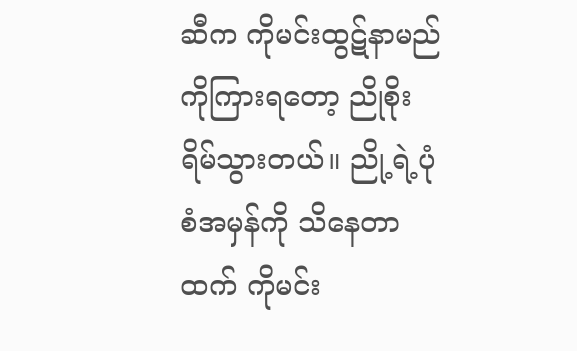ဆီက ကိုမင်းထွဋ်နာမည်ကိုကြားရတော့ ညိုစိုးရိမ်သွားတယ်။ ညို့ရဲ့ပုံစံအမှန်ကို သိနေတာထက် ကိုမင်း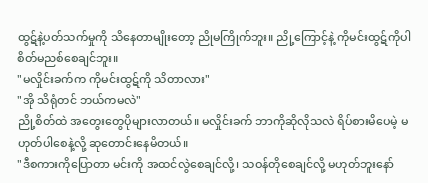ထွဋ်နဲ့ပတ်သက်မှုကို သိနေတာမျိုးတော့ ညိုမကြိုက်ဘူး။ ညို့ကြောင့်နဲ့ ကိုမင်းထွဋ်ကိုပါ စိတ်မညစ်စေချင်ဘူး။
"မလှိုင်းခက်က ကိုမင်းထွဋ်ကို သိတာလား"
"အို သိရုံတင် ဘယ်ကမလဲ"
ညို့စိတ်ထဲ အတွေးတွေပိုများလာတယ်။ မလှိုင်းခက် ဘာကိုဆိုလိုသလဲ ရိပ်စားမိပေမဲ့ မဟုတ်ပါစေနဲ့လို့ ဆုတောင်းနေမိတယ်။
"ဒီစကားကိုပြောတာ မင်းကို အထင်လွဲစေချင်လို့၊ သဝန်တိုစေချင်လို့ မဟုတ်ဘူးနော်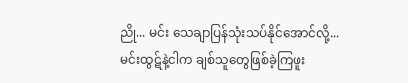ညို... မင်း သေချာပြန်သုံးသပ်နိုင်အောင်လို့... မင်းထွဋ်နဲ့ငါက ချစ်သူတွေဖြစ်ခဲ့ကြဖူး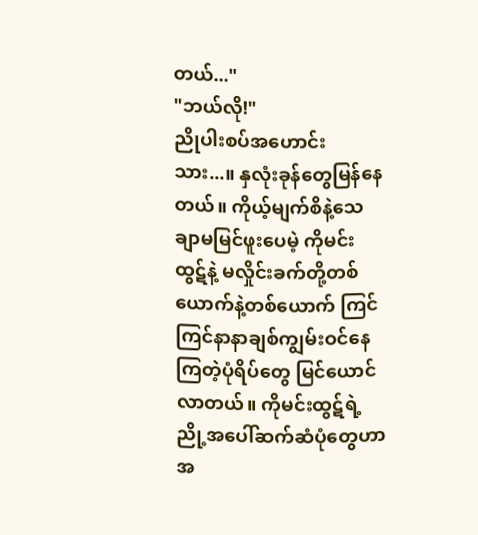တယ်..."
"ဘယ်လို!"
ညိုပါးစပ်အဟောင်းသား...။ နှလုံးခုန်တွေမြန်နေတယ်။ ကိုယ့်မျက်စိနဲ့သေချာမမြင်ဖူးပေမဲ့ ကိုမင်းထွဋ်နဲ့ မလှိုင်းခက်တို့တစ်ယောက်နဲ့တစ်ယောက် ကြင်ကြင်နာနာချစ်ကျွမ်းဝင်နေကြတဲ့ပုံရိပ်တွေ မြင်ယောင်လာတယ်။ ကိုမင်းထွဋ်ရဲ့ ညို့အပေါ်ဆက်ဆံပုံတွေဟာ အ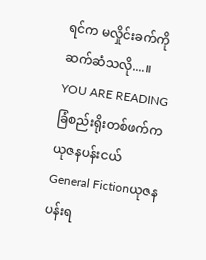ရင်က မလှိုင်းခက်ကို ဆက်ဆံသလို....။
YOU ARE READING
ခြံစည်းရိုးတစ်ဖက်က ယုဇနပန်းငယ်
General Fictionယုဇနပန်းရ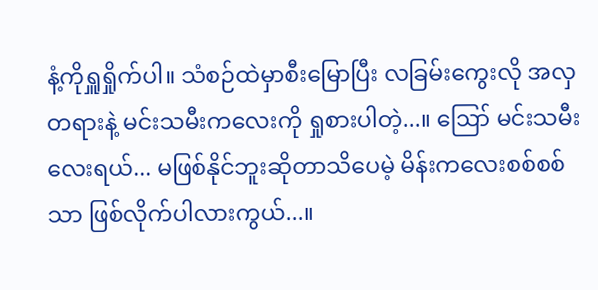နံ့ကိုရှူရှိုက်ပါ။ သံစဉ်ထဲမှာစီးမြောပြီး လခြမ်းကွေးလို အလှတရားနဲ့ မင်းသမီးကလေးကို ရှုစားပါတဲ့...။ ဪ မင်းသမီးလေးရယ်... မဖြစ်နိုင်ဘူးဆိုတာသိပေမဲ့ မိန်းကလေးစစ်စစ်သာ ဖြစ်လိုက်ပါလားကွယ်...။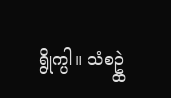ရွိုက္ပါ။ သံစဥ္ထဲ